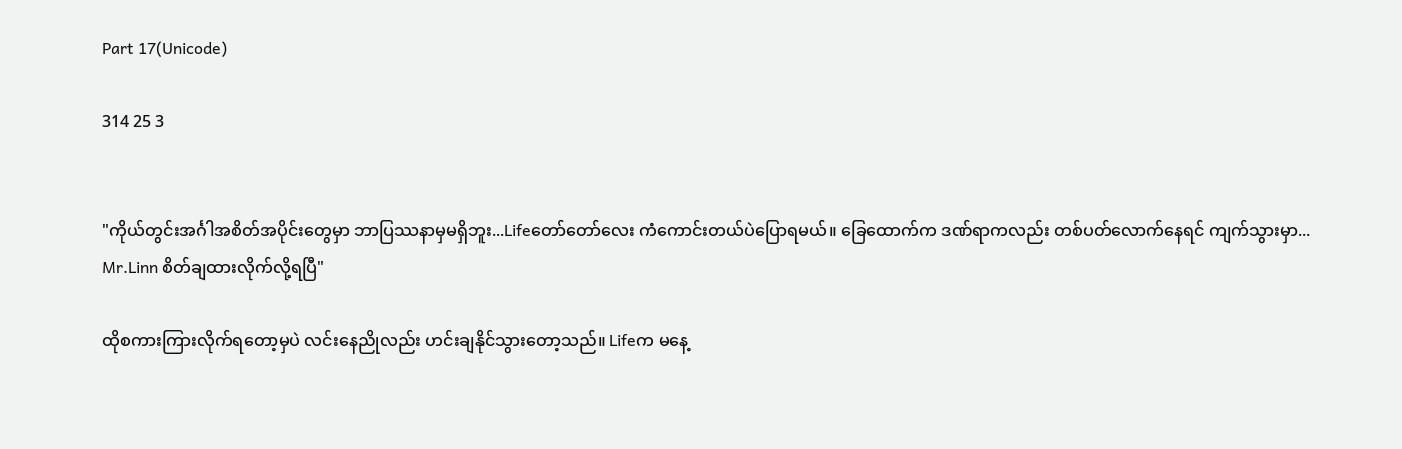Part 17(Unicode)

314 25 3


"ကိုယ်တွင်းအင်္ဂါအစိတ်အပိုင်းတွေမှာ ဘာပြဿနာမှမရှိဘူး...Lifeတော်တော်လေး ကံကောင်းတယ်ပဲပြောရမယ်။ ခြေထောက်က ဒဏ်ရာကလည်း တစ်ပတ်လောက်နေရင် ကျက်သွားမှာ... Mr.Linn စိတ်ချထားလိုက်လို့ရပြီ"

ထိုစကားကြားလိုက်ရတော့မှပဲ လင်းနေညိုလည်း ဟင်းချနိုင်သွားတော့သည်။ Lifeက မနေ့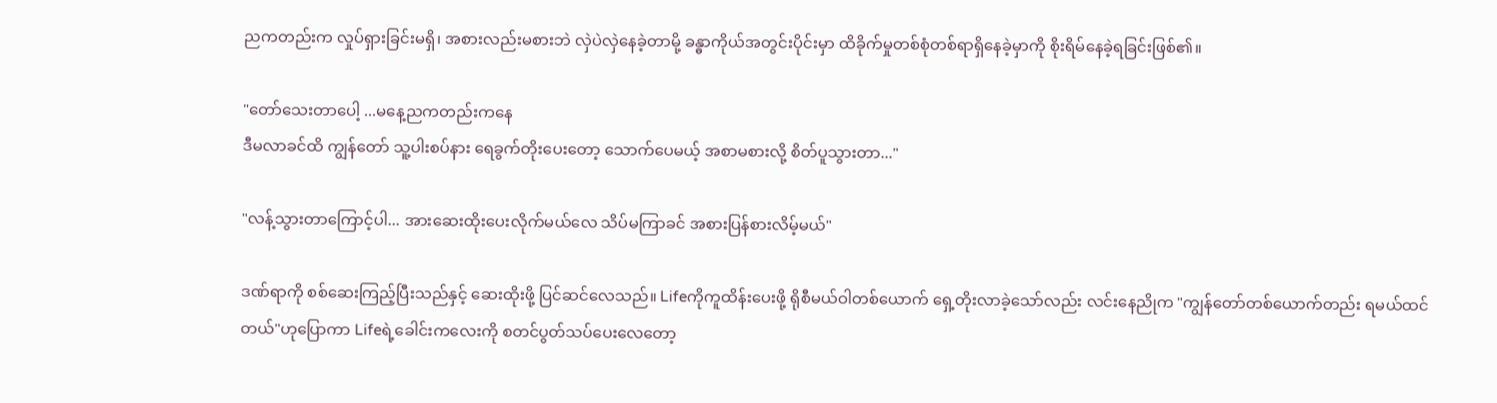ညကတည်းက လှုပ်ရှားခြင်းမရှိ၊ အစားလည်းမစားဘဲ လှဲပဲလှဲနေခဲ့တာမို့ ခန္ဓာကိုယ်အတွင်းပိုင်းမှာ ထိခိုက်မှုတစ်စုံတစ်ရာရှိနေခဲ့မှာကို စိုးရိမ်နေခဲ့ရခြင်းဖြစ်၏။

"တော်သေးတာပေါ့ ...မနေ့ညကတည်းကနေ
ဒီမလာခင်ထိ ကျွန်တော် သူ့ပါးစပ်နား ရေခွက်တိုးပေးတော့ သောက်ပေမယ့် အစာမစားလို့ စိတ်ပူသွားတာ..."

"လန့်သွားတာကြောင့်ပါ... အားဆေးထိုးပေးလိုက်မယ်လေ သိပ်မကြာခင် အစားပြန်စားလိမ့်မယ်"

ဒဏ်ရာကို စစ်ဆေးကြည့်ပြီးသည်နှင့် ဆေးထိုးဖို့ ပြင်ဆင်လေသည်။ Lifeကိုကူထိန်းပေးဖို့ ရိုစီမယ်ဝါတစ်ယောက် ရှေ့တိုးလာခဲ့သော်လည်း လင်းနေညိုက "ကျွန်တော်တစ်ယောက်တည်း ရမယ်ထင်တယ်"ဟုပြောကာ Lifeရဲ့ခေါင်းကလေးကို စတင်ပွတ်သပ်ပေးလေတော့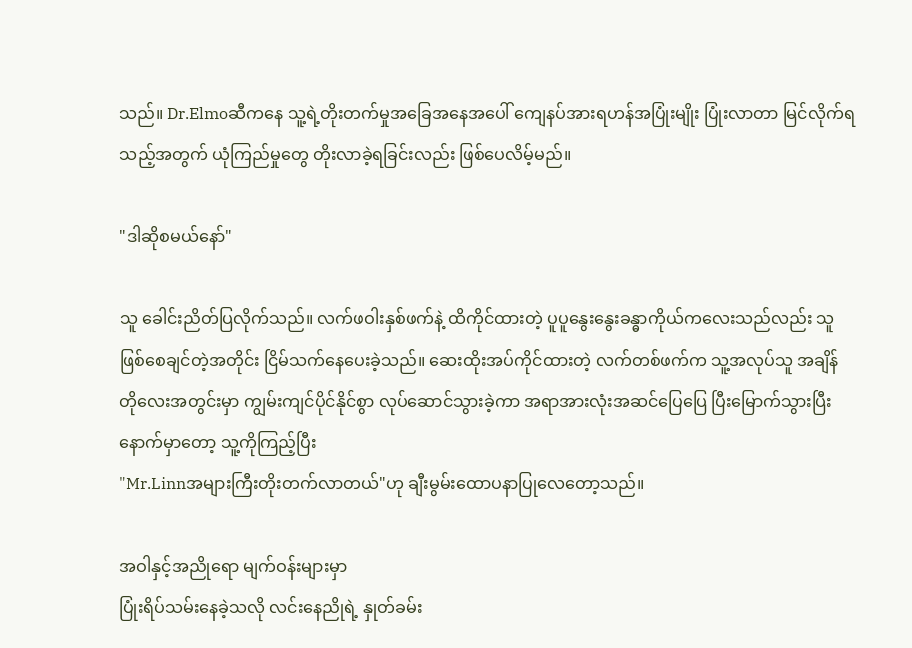သည်။ Dr.Elmoဆီကနေ သူ့ရဲ့တိုးတက်မှုအခြေအနေအပေါ် ကျေနပ်အားရဟန်အပြုံးမျိုး ပြုံးလာတာ မြင်လိုက်ရသည့်အတွက် ယုံကြည်မှုတွေ တိုးလာခဲ့ရခြင်းလည်း ဖြစ်ပေလိမ့်မည်။

"ဒါဆိုစမယ်နော်"

သူ ခေါင်းညိတ်ပြလိုက်သည်။ လက်ဖဝါးနှစ်ဖက်နဲ့ ထိကိုင်ထားတဲ့ ပူပူနွေးနွေးခန္ဓာကိုယ်ကလေးသည်လည်း သူဖြစ်စေချင်တဲ့အတိုင်း ငြိမ်သက်နေပေးခဲ့သည်။ ဆေးထိုးအပ်ကိုင်ထားတဲ့ လက်တစ်ဖက်က သူ့အလုပ်သူ အချိန်တိုလေးအတွင်းမှာ ကျွမ်းကျင်ပိုင်နိုင်စွာ လုပ်ဆောင်သွားခဲ့ကာ အရာအားလုံးအဆင်ပြေပြေ ပြီးမြောက်သွားပြီးနောက်မှာတော့ သူ့ကိုကြည့်ပြီး
"Mr.Linnအများကြီးတိုးတက်လာတယ်"ဟု ချီးမွမ်းထောပနာပြုလေတော့သည်။

အဝါနှင့်အညိုရော မျက်ဝန်းများမှာ
ပြုံးရိပ်သမ်းနေခဲ့သလို လင်းနေညိုရဲ့ နှုတ်ခမ်း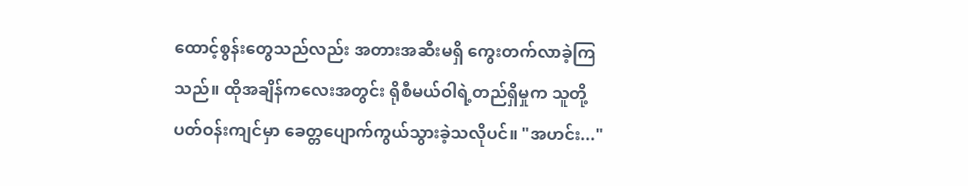ထောင့်စွန်းတွေသည်လည်း အတားအဆီးမရှိ ကွေးတက်လာခဲ့ကြသည်။ ထိုအချိန်ကလေးအတွင်း ရိုစီမယ်ဝါရဲ့တည်ရှိမှုက သူတို့ပတ်ဝန်းကျင်မှာ ခေတ္တပျောက်ကွယ်သွားခဲ့သလိုပင်။ "အဟင်း..."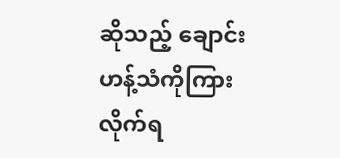ဆိုသည့် ချောင်းဟန့်သံကိုကြားလိုက်ရ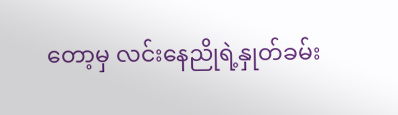တော့မှ လင်းနေညိုရဲ့နှုတ်ခမ်း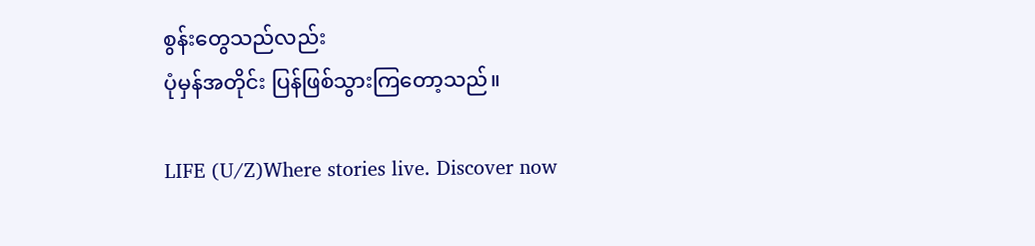စွန်းတွေသည်လည်း
ပုံမှန်အတိုင်း ပြန်ဖြစ်သွားကြတော့သည်။

LIFE (U/Z)Where stories live. Discover now